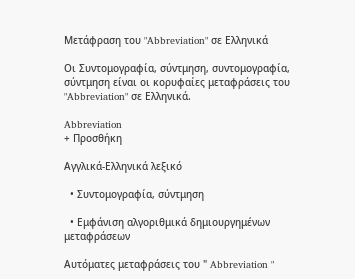Μετάφραση του "Abbreviation" σε Ελληνικά

Οι Συντομογραφία, σύντμηση, συντομογραφία, σύντμηση είναι οι κορυφαίες μεταφράσεις του "Abbreviation" σε Ελληνικά.

Abbreviation
+ Προσθήκη

Αγγλικά-Ελληνικά λεξικό

  • Συντομογραφία, σύντμηση

  • Εμφάνιση αλγοριθμικά δημιουργημένων μεταφράσεων

Αυτόματες μεταφράσεις του " Abbreviation "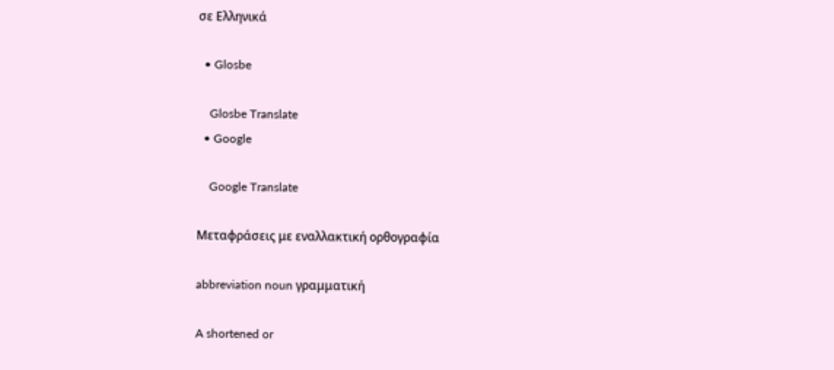σε Ελληνικά

  • Glosbe

    Glosbe Translate
  • Google

    Google Translate

Μεταφράσεις με εναλλακτική ορθογραφία

abbreviation noun γραμματική

A shortened or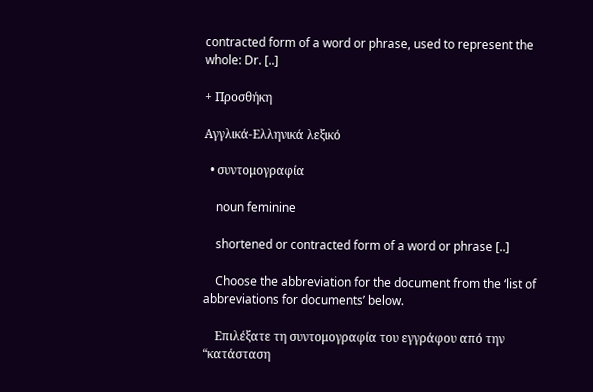contracted form of a word or phrase, used to represent the whole: Dr. [..]

+ Προσθήκη

Αγγλικά-Ελληνικά λεξικό

  • συντομογραφία

    noun feminine

    shortened or contracted form of a word or phrase [..]

    Choose the abbreviation for the document from the ‘list of abbreviations for documents’ below.

    Επιλέξατε τη συντομογραφία του εγγράφου από την “κατάσταση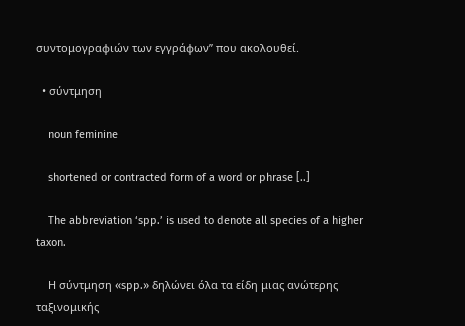συντομογραφιών των εγγράφων” που ακολουθεί.

  • σύντμηση

    noun feminine

    shortened or contracted form of a word or phrase [..]

    The abbreviation ‘spp.’ is used to denote all species of a higher taxon.

    Η σύντμηση «spp.» δηλώνει όλα τα είδη μιας ανώτερης ταξινομικής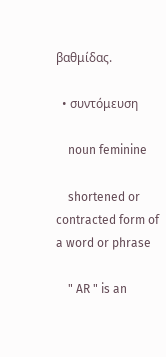βαθμίδας.

  • συντόμευση

    noun feminine

    shortened or contracted form of a word or phrase

    " AR " is an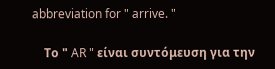abbreviation for " arrive. "

    Το " AR " είναι συντόμευση για την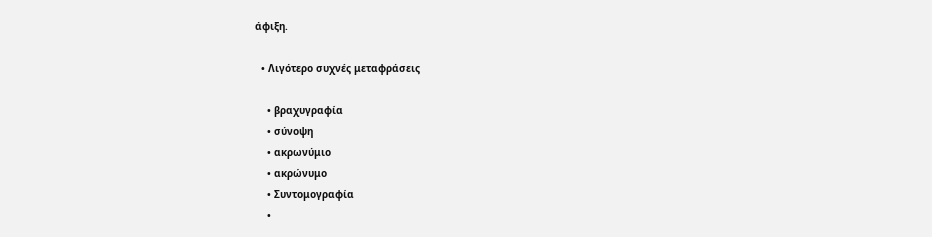άφιξη.

  • Λιγότερο συχνές μεταφράσεις

    • βραχυγραφία
    • σύνοψη
    • ακρωνύμιο
    • ακρώνυμο
    • Συντομογραφία
    •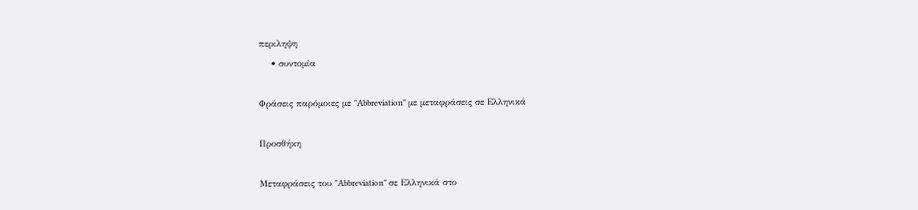περιληψη
    • συντομία

Φράσεις παρόμοιες με "Abbreviation" με μεταφράσεις σε Ελληνικά

Προσθήκη

Μεταφράσεις του "Abbreviation" σε Ελληνικά στο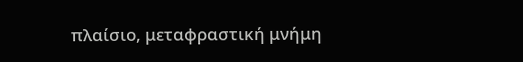πλαίσιο, μεταφραστική μνήμη